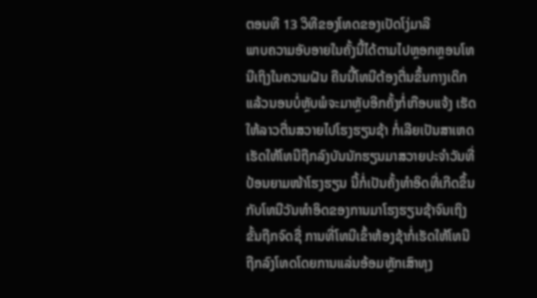ຕອນທີ 13 ວິທີຂອງໂທດຂອງເປັດໂງ່ມາລີ
ພາບຄວາມອັບອາຍໃນຄັ້ງນີ້ໄດ້ຕາມໄປຫຼອກຫຼອນໂທນີເຖິງໃນຄວາມຝັນ ຄືນນີ້ໂທນີຕ້ອງຕື່ນຂຶ້ນກາງເດິກແລ້ວນອນບໍ່ຫຼັບພໍຈະມາຫຼັບອີກຄັ້ງກໍ່ເກືອບແຈ້ງ ເຮັດໃຫ້ລາວຕື່ນສວາຍໄປໂຮງຮຽນຊ້າ ກໍ່ເລີຍເປັນສາເຫດເຮັດໃຫ້ໂທນີຖືກລົງບັນນັກຮຽນມາສວາຍປະຈຳວັນທີ່ປ້ອນຍາມໜ້າໂຮງຮຽນ ນີ້ກໍ່ເປັນຄັ້ງທຳອິດທີ່ເກີດຂຶ້ນກັບໂທນີວັນທຳອິດຂອງການມາໂຮງຮຽນຊ້າຈົນເຖິງຂັ້ນຖືກຈົດຊື່ ການທີ່ໂທນີເຂົ້າຫ້ອງຊ້າກໍ່ເຮັດໃຫ້ໂທນີຖືກລົງໂທດໂດຍການແລ່ນອ້ອມຫຼັກເສົາທຸງ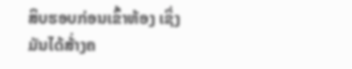ສິບຮອບກ່ອນເຂົ້າຫ້ອງ ເຊິ່ງມັນໄດ້ສ້່າງຄ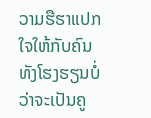ວາມຮືຮາແປກໃຈໃຫ້ກັບຄົນທັງໂຮງຮຽນບໍ່ວ່າຈະເປັນຄູ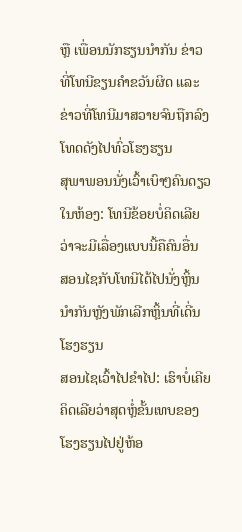ຫຼື ເພື່ອນນັກຮຽນນຳກັນ ຂ່າວທີ່ໂທນີຂຽນຄຳຂວັນຜິດ ແລະ ຂ່າວທີ່ໂທນີມາສວາຍຈົນຖືກລົງໂທດດັງໄປທົ່ວໂຮງຮຽນ
ສຸພາພອນນັ່ງເວົ້າເບົາໆຄົນດຽວໃນຫ້ອງ: ໂທນີຂ້ອຍບໍ່ຄິດເລີຍວ່າຈະມີເລື່ອງແບບນີ້ຄືຄົນອື່ນ
ສອນໄຊກັບໂທນີໄດ້ໄປນັ່ງຫຼິ້ນນຳກັນຫຼັງພັກເລີກຫຼິ້ນທີ່ເດີ່ນໂຮງຮຽນ
ສອນໄຊເວົ້າໄປຂຳໄປ: ເຮົາບໍ່ເຄີຍຄິດເລີຍວ່າສຸດຫຼໍ່ຂັ້ນເທບຂອງໂຮງຮຽນໄປຢູ່ຫ້ອ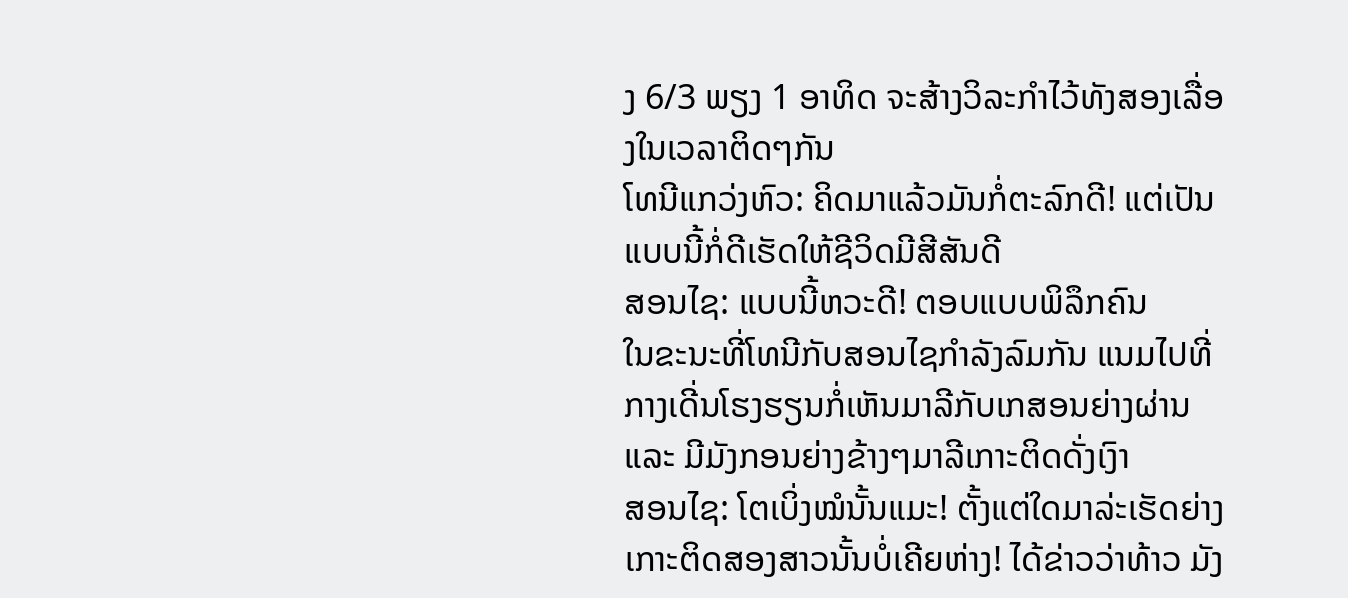ງ 6/3 ພຽງ 1 ອາທິດ ຈະສ້າງວິລະກຳໄວ້ທັງສອງເລື່ອງໃນເວລາຕິດໆກັນ
ໂທນີແກວ່ງຫົວ: ຄິດມາແລ້ວມັນກໍ່ຕະລົກດີ! ແຕ່ເປັນແບບນີ້ກໍ່ດີເຮັດໃຫ້ຊີວິດມີສີສັນດີ
ສອນໄຊ: ແບບນີ້ຫວະດີ! ຕອບແບບພິລຶກຄົນ
ໃນຂະນະທີ່ໂທນີກັບສອນໄຊກຳລັງລົມກັນ ແນມໄປທີ່ກາງເດີ່ນໂຮງຮຽນກໍ່ເຫັນມາລີກັບເກສອນຍ່າງຜ່ານ ແລະ ມີມັງກອນຍ່າງຂ້າງໆມາລີເກາະຕິດດັ່ງເງົາ
ສອນໄຊ: ໂຕເບິ່ງໝໍນັ້ນແມະ! ຕັ້ງແຕ່ໃດມາລ່ະເຮັດຍ່າງເກາະຕິດສອງສາວນັ້ນບໍ່ເຄີຍຫ່າງ! ໄດ້ຂ່າວວ່າທ້າວ ມັງ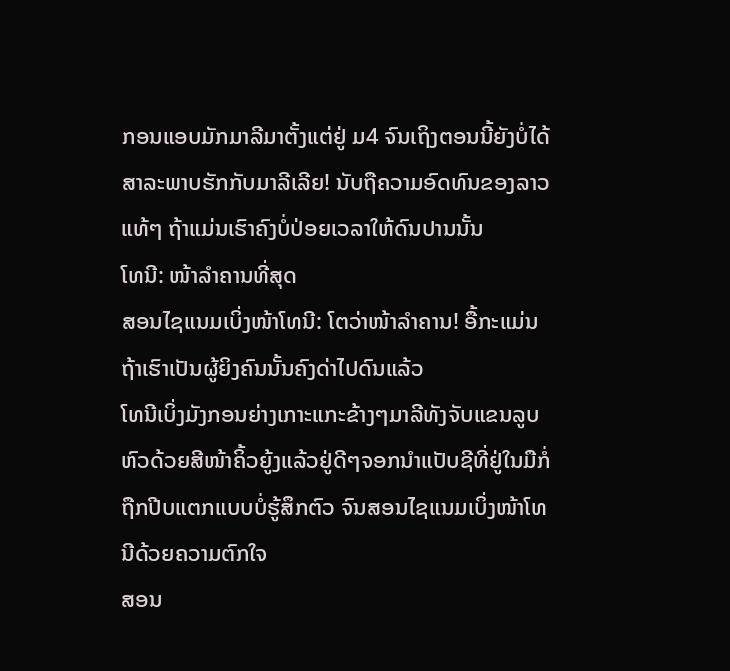ກອນແອບມັກມາລີມາຕັ້ງແຕ່ຢູ່ ມ4 ຈົນເຖິງຕອນນີ້ຍັງບໍ່ໄດ້ສາລະພາບຮັກກັບມາລີເລີຍ! ນັບຖືຄວາມອົດທົນຂອງລາວແທ້ໆ ຖ້າແມ່ນເຮົາຄົງບໍ່ປ່ອຍເວລາໃຫ້ດົນປານນັ້ນ
ໂທນີ: ໜ້າລຳຄານທີ່ສຸດ
ສອນໄຊແນມເບິ່ງໜ້າໂທນີ: ໂຕວ່າໜ້າລຳຄານ! ອື້ກະແມ່ນ ຖ້າເຮົາເປັນຜູ້ຍິງຄົນນັ້ນຄົງດ່າໄປດົນແລ້ວ
ໂທນີເບິ່ງມັງກອນຍ່າງເກາະແກະຂ້າງໆມາລີທັງຈັບແຂນລູບຫົວດ້ວຍສີໜ້າຄິ້ວຍູ້ງແລ້ວຢູ່ດີໆຈອກນຳແປັບຊີທີ່ຢູ່ໃນມືກໍ່ຖືກປີບແຕກແບບບໍ່ຮູ້ສຶກຕົວ ຈົນສອນໄຊແນມເບິ່ງໜ້າໂທນີດ້ວຍຄວາມຕົກໃຈ
ສອນ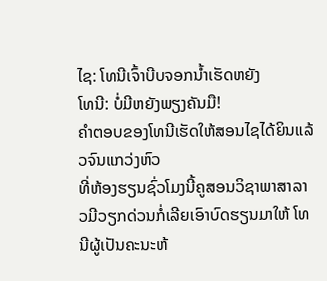ໄຊ: ໂທນີເຈົ້າບີບຈອກນ້ຳເຮັດຫຍັງ
ໂທນີ: ບໍ່ມີຫຍັງພຽງຄັນມື!
ຄຳຕອບຂອງໂທນີເຮັດໃຫ້ສອນໄຊໄດ້ຍິນແລ້ວຈົນແກວ່ງຫົວ
ທີ່ຫ້ອງຮຽນຊົ່ວໂມງນີ້ຄູສອນວິຊາພາສາລາວມີວຽກດ່ວນກໍ່ເລີຍເອົາບົດຮຽນມາໃຫ້ ໂທນີຜູ້ເປັນຄະນະຫ້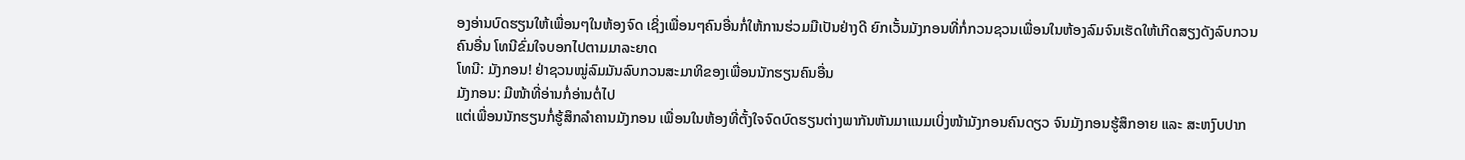ອງອ່ານບົດຮຽນໃຫ້ເພື່ອນໆໃນຫ້ອງຈົດ ເຊິ່ງເພື່ອນໆຄົນອື່ນກໍ່ໃຫ້ການຮ່ວມມືເປັນຢ່າງດີ ຍົກເວັ້ນມັງກອນທີ່ກໍ່ກວນຊວນເພື່ອນໃນຫ້ອງລົມຈົນເຮັດໃຫ້ເກີດສຽງດັງລົບກວນຄົນອື່ນ ໂທນີຂົ່ມໃຈບອກໄປຕາມມາລະຍາດ
ໂທນີ: ມັງກອນ! ຢ່າຊວນໝູ່ລົມມັນລົບກວນສະມາທິຂອງເພື່ອນນັກຮຽນຄົນອື່ນ
ມັງກອນ: ມີໜ້າທີ່ອ່ານກໍ່ອ່ານຕໍ່ໄປ
ແຕ່ເພື່ອນນັກຮຽນກໍ່ຮູ້ສຶກລຳຄານມັງກອນ ເພື່ອນໃນຫ້ອງທີ່ຕັ້ງໃຈຈົດບົດຮຽນຕ່າງພາກັນຫັນມາແນມເບິ່ງໜ້າມັງກອນຄົນດຽວ ຈົນມັງກອນຮູ້ສຶກອາຍ ແລະ ສະຫງົບປາກ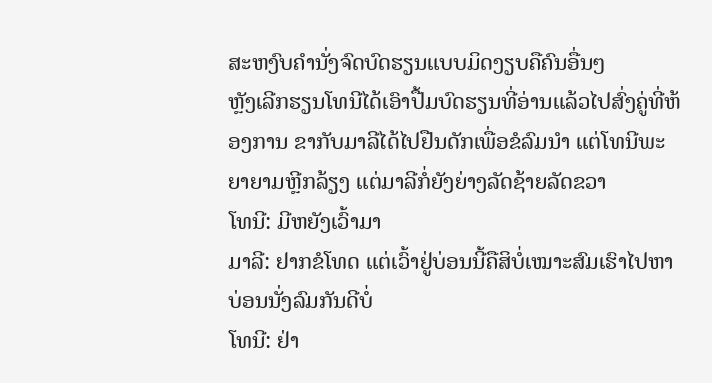ສະຫງົບຄຳນັ່ງຈົດບົດຮຽນແບບມິດງຽບຄືຄົນອື່ນໆ
ຫຼັງເລີກຮຽນໂທນີໄດ້ເອົາປື້ມບົດຮຽນທີ່ອ່ານແລ້ວໄປສົ່ງຄູ່ທີ່ຫ້ອງການ ຂາກັບມາລີໄດ້ໄປຢືນດັກເພື່ອຂໍລົມນຳ ແຕ່ໂທນີພະຍາຍາມຫຼີກລ້ຽງ ແຕ່ມາລີກໍ່ຍັງຍ່າງລັດຊ້າຍລັດຂວາ
ໂທນີ: ມີຫຍັງເວົ້າມາ
ມາລີ: ຢາກຂໍໂທດ ແຕ່ເວົ້າຢູ່ບ່ອນນີ້ຄືສິບໍ່ເໝາະສົມເຮົາໄປຫາບ່ອນນັ່ງລົມກັນດີບໍ່
ໂທນີ: ຢ່າ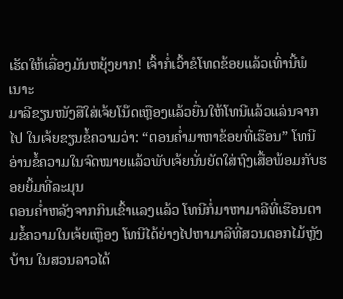ເຮັດໃຫ້ເລື່ອງມັນຫຍຸ້ງຍາກ! ເຈົ້າກໍ່ເວົ້າຂໍໂທດຂ້ອຍແລ້ວເທົ່ານີ້ພໍເນາະ
ມາລີຂຽນໜັງສືໃສ່ເຈ້ຍໂນ໊ດເຫຼືອງແລ້ວຍື່ນໃຫ້ໂທນີແລ້ວແລ່ນຈາກໄປ ໃນເຈ້ຍຂຽນຂໍ້ຄວາມວ່າ: “ຕອນຄ່ຳມາຫາຂ້ອຍທີ່ເຮືອນ” ໂທນີອ່ານຂໍ້ຄວາມໃນຈົດໝາຍແລ້ວພັບເຈ້ຍນັ່ນຍັດໃສ່ຖົງເສື້ອພ້ອມກັບຮອຍຍິ້ມທີ່ລະມຸນ
ຕອນຄ່ຳຫລັງຈາກກິນເຂົ້າແລງແລ້ວ ໂທນີກໍ່ມາຫາມາລີທີ່ເຮືອນຕາມຂໍ້ຄວາມໃນເຈ້ຍເຫຼືອງ ໂທນີໄດ້ຍ່າງໄປຫາມາລີທີ່ສວນດອກໄມ້ຫຼັງບ້ານ ໃນສວນລາວໄດ້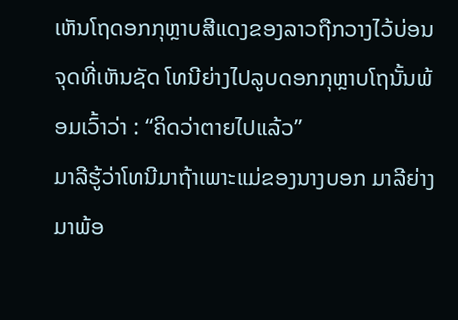ເຫັນໂຖດອກກຸຫຼາບສີແດງຂອງລາວຖືກວາງໄວ້ບ່ອນຈຸດທີ່ເຫັນຊັດ ໂທນີຍ່າງໄປລູບດອກກຸຫຼາບໂຖນັ້ນພ້ອມເວົ້າວ່າ : “ຄິດວ່າຕາຍໄປແລ້ວ”
ມາລີຮູ້ວ່າໂທນີມາຖ້າເພາະແມ່ຂອງນາງບອກ ມາລີຍ່າງມາພ້ອ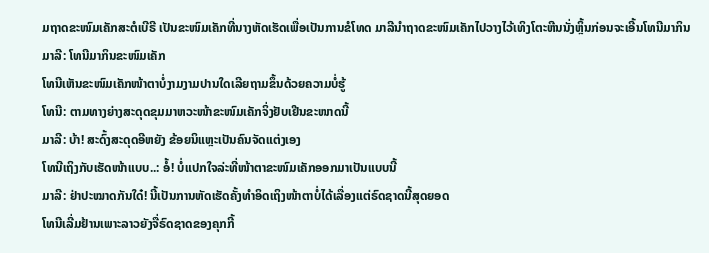ມຖາດຂະໜົມເຄັກສະຕໍເບີຣີ ເປັນຂະໜົມເຄັກທີ່ນາງຫັດເຮັດເພື່ອເປັນການຂໍໂທດ ມາລີນຳຖາດຂະໜົມເຄັກໄປວາງໄວ້ເທິງໂຕະຫີນນັ່ງຫຼິ້ນກ່ອນຈະເອີ້ນໂທນີມາກິນ
ມາລີ: ໂທນີມາກິນຂະໜົມເຄັກ
ໂທນີເຫັນຂະໜົມເຄັກໜ້າຕາບໍ່ງາມງາມປານໃດເລີຍຖາມຂຶ້ນດ້ວຍຄວາມບໍ່ຮູ້
ໂທນີ: ຕາມທາງຍ່າງສະດຸດຂຸມມາຫວະໜ້າຂະໜົມເຄັກຈິ່ງຢັບເຢີນຂະໜາດນີ້
ມາລີ: ບ້າ! ສະດົ້ງສະດຸດອີຫຍັງ ຂ້ອຍນິແຫຼະເປັນຄົນຈັດແຕ່ງເອງ
ໂທນີເຖິງກັບເຮັດໜ້າແບບ..: ອໍ້! ບໍ່ແປກໃຈລ່ະທີ່ໜ້າຕາຂະໜົມເຄັກອອກມາເປັນແບບນີ້
ມາລີ: ຢ່າປະໝາດກັນໃດ໋! ນີ້ເປັນການຫັດເຮັດຄັ້ງທຳອິດເຖິງໜ້າຕາບໍ່ໄດ້ເລື່ອງແຕ່ຣົດຊາດນີ້ສຸດຍອດ
ໂທນີເລີ່ມຢ້ານເພາະລາວຍັງຈື່ຣົດຊາດຂອງຄຸກກີ້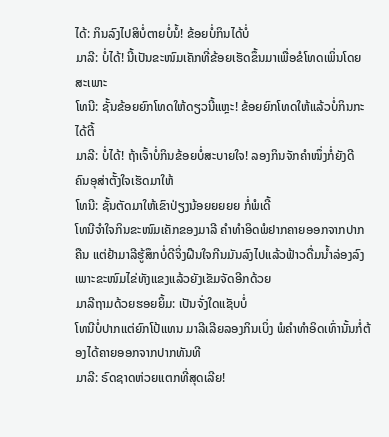ໄດ້: ກິນລົງໄປສິບໍ່ຕາຍບໍ່ນໍ້! ຂ້ອຍບໍ່ກິນໄດ້ບໍ່
ມາລີ: ບໍ່ໄດ້! ນີ້ເປັນຂະໜົມເຄັກທີ່ຂ້ອຍເຮັດຂຶ້ນມາເພື່ອຂໍໂທດເພິ່ນໂດຍສະເພາະ
ໂທນີ: ຊັ້ນຂ້ອຍຍົກໂທດໃຫ້ດຽວນີ້ແຫຼະ! ຂ້ອຍຍົກໂທດໃຫ້ແລ້ວບໍ່ກິນກະໄດ້ຕີ້
ມາລີ: ບໍ່ໄດ້! ຖ້າເຈົ້າບໍ່ກິນຂ້ອຍບໍ່ສະບາຍໃຈ! ລອງກິນຈັກຄຳໜຶ່ງກໍ່ຍັງດີ ຄົນອຸສ່າຕັ້ງໃຈເຮັດມາໃຫ້
ໂທນີ: ຊັ້ນຕັດມາໃຫ້ເຂົາປ່ຽງນ້ອຍຍຍຍຍ ກໍ່ພໍເດີ້
ໂທນີຈຳໃຈກິນຂະໜົມເຄັກຂອງມາລີ ຄຳທຳອິດພໍຢາກຄາຍອອກຈາກປາກຄືນ ແຕ່ຢ້າມາລີຮູ້ສຶກບໍ່ດີຈິ່ງຝືນໃຈກີນມັນລົງໄປແລ້ວຟ້າວດື່ມນ້ຳລ່ອງລົງ ເພາະຂະໜົມໄຂ່ທັງແຂງແລ້ວຍັງເຂັມຈັດອີກດ້ວຍ
ມາລີຖາມດ້ວຍຮອຍຍິ້ມ: ເປັນຈັ່ງໃດແຊັບບໍ່
ໂທນີບໍ່ປາກແຕ່ຍົກໂປ້ແທນ ມາລີເລີຍລອງກິນເບິ່ງ ພໍຄຳທຳອິດເທົ່ານັ້ນກໍ່ຕ້ອງໄດ້ຄາຍອອກຈາກປາກທັນທີ
ມາລີ: ຣົດຊາດຫ່ວຍແຕກທີ່ສຸດເລີຍ!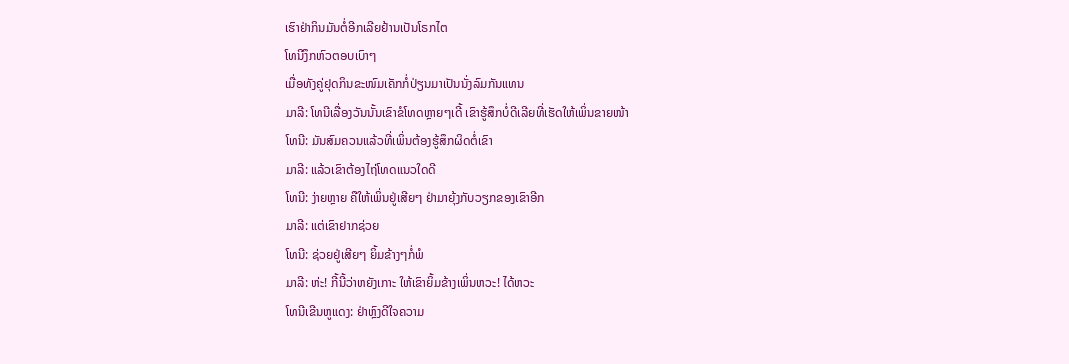ເຮົາຢ່າກິນມັນຕໍ່ອີກເລີຍຢ້ານເປັນໂຣກໄຕ
ໂທນີງຶກຫົວຕອບເບົາໆ
ເມື່ອທັງຄູ່ຢຸດກິນຂະໜົມເຄັກກໍ່ປ່ຽນມາເປັນນັ່ງລົມກັນແທນ
ມາລີ: ໂທນີເລື່ອງວັນນັ້ນເຂົາຂໍໂທດຫຼາຍໆເດີ້ ເຂົາຮູ້ສຶກບໍ່ດີເລີຍທີ່ເຮັດໃຫ້ເພິ່ນຂາຍໜ້າ
ໂທນີ: ມັນສົມຄວນແລ້ວທີ່ເພິ່ນຕ້ອງຮູ້ສຶກຜິດຕໍ່ເຂົາ
ມາລີ: ແລ້ວເຂົາຕ້ອງໄຖ່ໂທດແນວໃດດີ
ໂທນີ: ງ່າຍຫຼາຍ ຄືໃຫ້ເພິ່ນຢູ່ເສີຍໆ ຢ່າມາຍຸ້ງກັບວຽກຂອງເຂົາອີກ
ມາລີ: ແຕ່ເຂົາຢາກຊ່ວຍ
ໂທນີ: ຊ່ວຍຢູ່ເສີຍໆ ຍິ້ມຂ້າງໆກໍ່ພໍ
ມາລີ: ຫ່ະ! ກີ້ນີ້ວ່າຫຍັງເກາະ ໃຫ້ເຂົາຍິ້ມຂ້າງເພິ່ນຫວະ! ໄດ້ຫວະ
ໂທນີເຂີນຫູແດງ: ຢ່າຫຼົງດີໃຈຄວາມ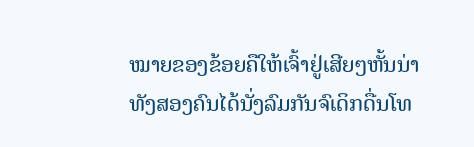ໝາຍຂອງຂ້ອຍຄືໃຫ້ເຈົ້າຢູ່ເສີຍໆຫັ້ນນ່າ
ທັງສອງຄົນໄດ້ນັ່ງລົມກັນຈົເດິກດື່ນໂທ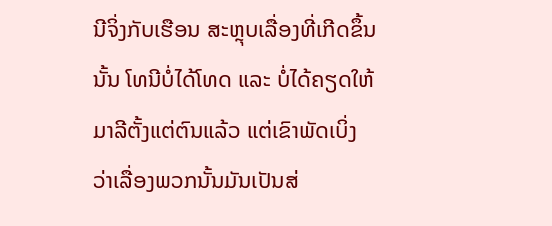ນີຈິ່ງກັບເຮືອນ ສະຫຼຸບເລື່ອງທີ່ເກີດຂຶ້ນນັ້ນ ໂທນີບໍ່ໄດ້ໂທດ ແລະ ບໍ່ໄດ້ຄຽດໃຫ້ມາລີຕັ້ງແຕ່ຕົນແລ້ວ ແຕ່ເຂົາພັດເບິ່ງວ່າເລື່ອງພວກນັ້ນມັນເປັນສ່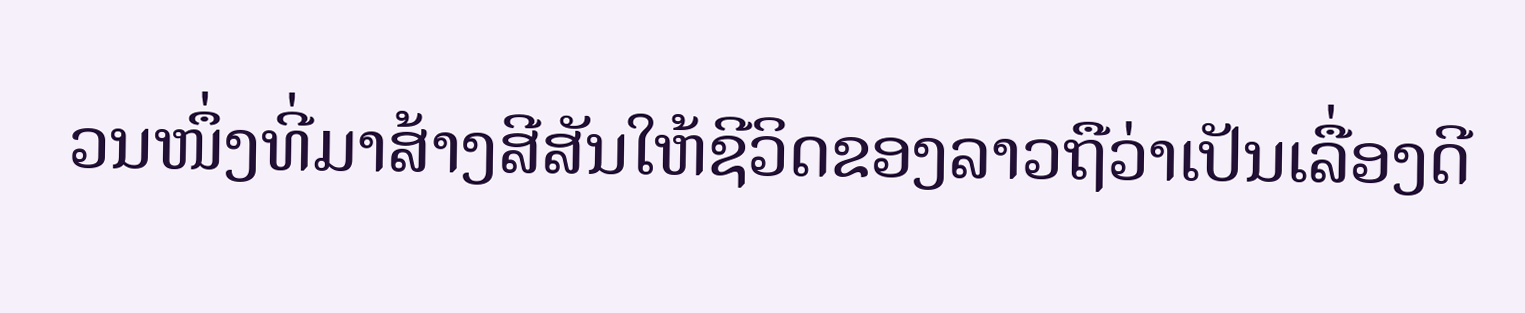ວນໜຶ່ງທີ່ມາສ້າງສີສັນໃຫ້ຊີວິດຂອງລາວຖືວ່າເປັນເລື່ອງດີ